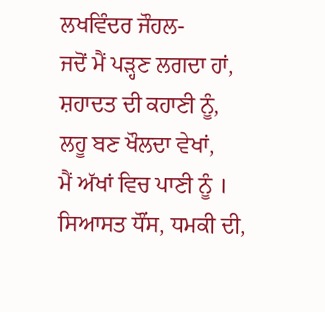ਲਖਵਿੰਦਰ ਜੌਹਲ-
ਜਦੋਂ ਮੈਂ ਪੜ੍ਹਣ ਲਗਦਾ ਹਾਂ,
ਸ਼ਹਾਦਤ ਦੀ ਕਹਾਣੀ ਨੂੰ,
ਲਹੂ ਬਣ ਖੌਲਦਾ ਵੇਖਾਂ,
ਮੈਂ ਅੱਖਾਂ ਵਿਚ ਪਾਣੀ ਨੂੰ ।
ਸਿਆਸਤ ਧੌਂਸ, ਧਮਕੀ ਦੀ,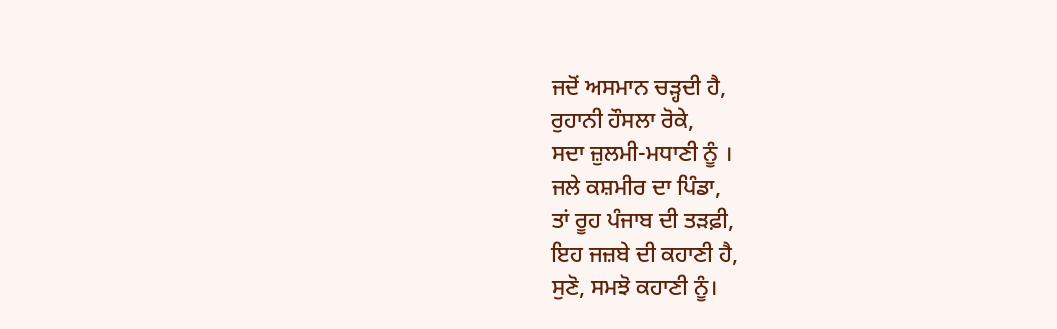ਜਦੋਂ ਅਸਮਾਨ ਚੜ੍ਹਦੀ ਹੈ,
ਰੁਹਾਨੀ ਹੌਸਲਾ ਰੋਕੇ,
ਸਦਾ ਜ਼ੁਲਮੀ-ਮਧਾਣੀ ਨੂੰ ।
ਜਲੇ ਕਸ਼ਮੀਰ ਦਾ ਪਿੰਡਾ,
ਤਾਂ ਰੂਹ ਪੰਜਾਬ ਦੀ ਤੜਫ਼ੀ,
ਇਹ ਜਜ਼ਬੇ ਦੀ ਕਹਾਣੀ ਹੈ,
ਸੁਣੋ, ਸਮਝੋ ਕਹਾਣੀ ਨੂੰ।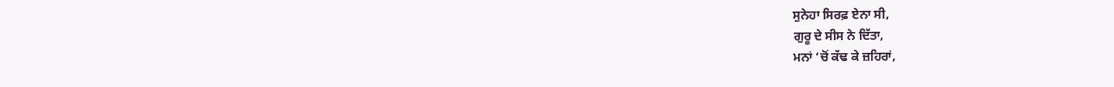ਸੁਨੇਹਾ ਸਿਰਫ਼ ਏਨਾ ਸੀ,
ਗੁਰੂ ਦੇ ਸੀਸ ਨੇ ਦਿੱਤਾ,
ਮਨਾਂ ‘ਚੋਂ ਕੱਢ ਕੇ ਜ਼ਹਿਰਾਂ,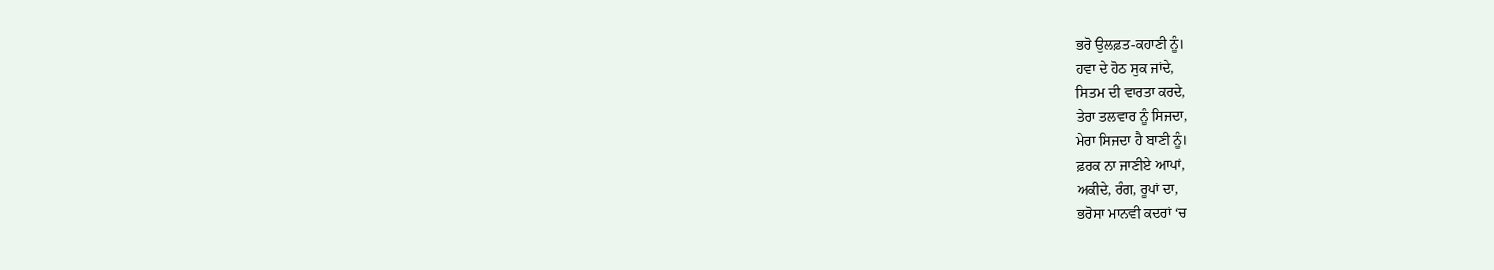ਭਰੋ ਉਲਫ਼ਤ-ਕਹਾਣੀ ਨੂੰ।
ਹਵਾ ਦੇ ਹੋਠ ਸੁਕ ਜਾਂਦੇ,
ਸਿਤਮ ਦੀ ਵਾਰਤਾ ਕਰਦੇ,
ਤੇਰਾ ਤਲਵਾਰ ਨੂੰ ਸਿਜਦਾ,
ਮੇਰਾ ਸਿਜਦਾ ਹੈ ਬਾਣੀ ਨੂੰ।
ਫ਼ਰਕ ਨਾ ਜਾਣੀਏ ਆਪਾਂ,
ਅਕੀਦੇ, ਰੰਗ, ਰੂਪਾਂ ਦਾ,
ਭਰੋਸਾ ਮਾਨਵੀ ਕਦਰਾਂ ‘ਚ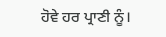ਹੋਵੇ ਹਰ ਪ੍ਰਾਣੀ ਨੂੰ।